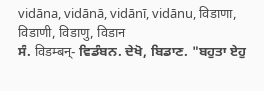vidāna, vidānā, vidānī, vidānu, विडाणा, विडाणी, विडाणु, विडान
ਸੰ. विडम्बन्- ਵਿਡੰਬਨ. ਦੇਖੋ, ਬਿਡਾਣ. "ਬਹੁਤਾ ਏਹੁ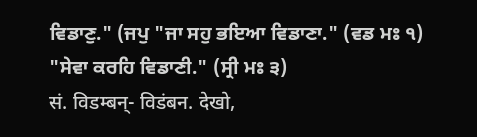ਵਿਡਾਣੁ." (ਜਪੁ "ਜਾ ਸਹੁ ਭਇਆ ਵਿਡਾਣਾ." (ਵਡ ਮਃ ੧) "ਸੇਵਾ ਕਰਹਿ ਵਿਡਾਣੀ." (ਸ੍ਰੀ ਮਃ ੩)
सं. विडम्बन्- विडंबन. देखो,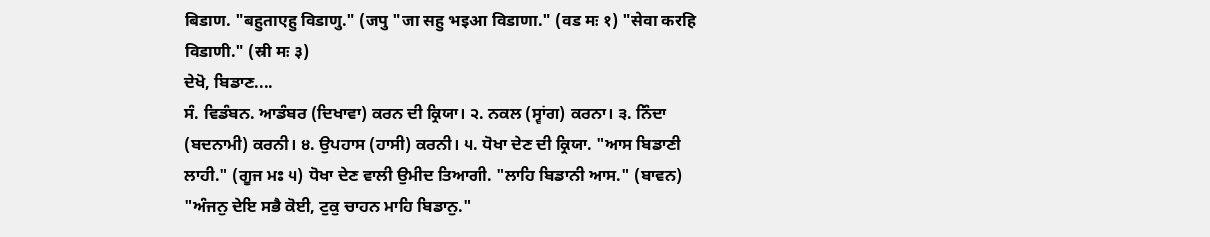बिडाण. "बहुताएहु विडाणु." (जपु "जा सहु भइआ विडाणा." (वड मः १) "सेवा करहि विडाणी." (स्री मः ३)
ਦੇਖੋ, ਬਿਡਾਣ....
ਸੰ. ਵਿਡੰਬਨ. ਆਡੰਬਰ (ਦਿਖਾਵਾ) ਕਰਨ ਦੀ ਕ੍ਰਿਯਾ। ੨. ਨਕਲ (ਸ੍ਵਾਂਗ) ਕਰਨਾ। ੩. ਨਿੰਦਾ (ਬਦਨਾਮੀ) ਕਰਨੀ। ੪. ਉਪਹਾਸ (ਹਾਸੀ) ਕਰਨੀ। ੫. ਧੋਖਾ ਦੇਣ ਦੀ ਕ੍ਰਿਯਾ. "ਆਸ ਬਿਡਾਣੀ ਲਾਹੀ." (ਗੂਜ ਮਃ ੫) ਧੋਖਾ ਦੇਣ ਵਾਲੀ ਉਮੀਦ ਤਿਆਗੀ. "ਲਾਹਿ ਬਿਡਾਨੀ ਆਸ." (ਬਾਵਨ) "ਅੰਜਨੁ ਦੇਇ ਸਭੈ ਕੋਈ, ਟੁਕੁ ਚਾਹਨ ਮਾਹਿ ਬਿਡਾਨੁ."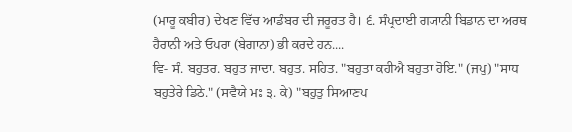(ਮਾਰੂ ਕਬੀਰ) ਦੇਖਣ ਵਿੱਚ ਆਡੰਬਰ ਦੀ ਜਰੂਰਤ ਹੈ। ੬. ਸੰਪ੍ਰਦਾਈ ਗ੍ਯਾਨੀ ਬਿਡਾਨ ਦਾ ਅਰਥ ਹੈਰਾਨੀ ਅਤੇ ਓਪਰਾ (ਬੇਗਾਨਾ) ਭੀ ਕਰਦੇ ਹਨ....
ਵਿ- ਸੰ. ਬਹੁਤਰ. ਬਹੁਤ ਜਾਦਾ. ਬਹੁਤ. ਸਹਿਤ. "ਬਹੁਤਾ ਕਹੀਐ ਬਹੁਤਾ ਹੋਇ." (ਜਪੁ) "ਸਾਧ ਬਹੁਤੇਰੇ ਡਿਠੇ." (ਸਵੈਯੇ ਮਃ ੩. ਕੇ) "ਬਹੁਤੁ ਸਿਆਣਪ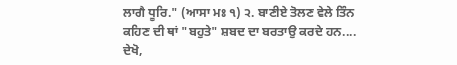ਲਾਗੈ ਧੂਰਿ." (ਆਸਾ ਮਃ ੧) ੨. ਬਾਣੀਏ ਤੋਲਣ ਵੇਲੇ ਤਿੰਨ ਕਹਿਣ ਦੀ ਥਾਂ "ਬਹੁਤੇ" ਸ਼ਬਦ ਦਾ ਬਰਤਾਉ ਕਰਦੇ ਹਨ....
ਦੇਖੋ,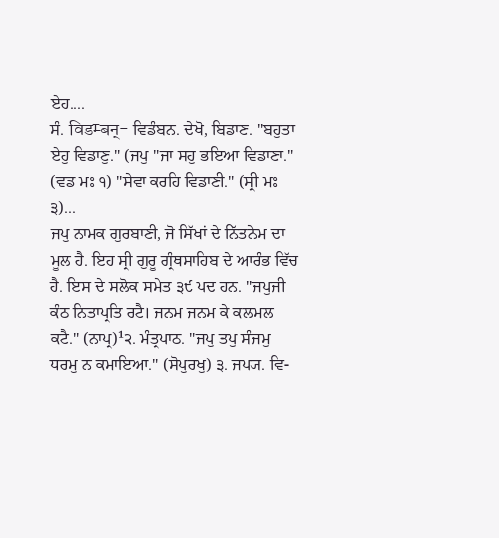ਏਹ....
ਸੰ. विडम्बन्- ਵਿਡੰਬਨ. ਦੇਖੋ, ਬਿਡਾਣ. "ਬਹੁਤਾ ਏਹੁ ਵਿਡਾਣੁ." (ਜਪੁ "ਜਾ ਸਹੁ ਭਇਆ ਵਿਡਾਣਾ." (ਵਡ ਮਃ ੧) "ਸੇਵਾ ਕਰਹਿ ਵਿਡਾਣੀ." (ਸ੍ਰੀ ਮਃ ੩)...
ਜਪੁ ਨਾਮਕ ਗੁਰਬਾਣੀ, ਜੋ ਸਿੱਖਾਂ ਦੇ ਨਿੱਤਨੇਮ ਦਾ ਮੂਲ ਹੈ. ਇਹ ਸ੍ਰੀ ਗੁਰੂ ਗ੍ਰੰਥਸਾਹਿਬ ਦੇ ਆਰੰਭ ਵਿੱਚ ਹੈ. ਇਸ ਦੇ ਸਲੋਕ ਸਮੇਤ ੩੯ ਪਦ ਹਨ. "ਜਪੁਜੀ ਕੰਠ ਨਿਤਾਪ੍ਰਤਿ ਰਟੈ। ਜਨਮ ਜਨਮ ਕੇ ਕਲਮਲ ਕਟੈ." (ਨਾਪ੍ਰ)¹੨. ਮੰਤ੍ਰਪਾਠ. "ਜਪੁ ਤਪੁ ਸੰਜਮੁ ਧਰਮੁ ਨ ਕਮਾਇਆ." (ਸੋਪੁਰਖੁ) ੩. ਜਪ੍ਯ. ਵਿ-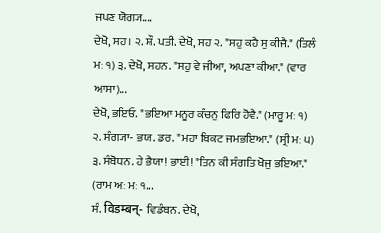ਜਪਣ ਯੋਗ੍ਯ....
ਦੇਖੋ, ਸਹ। ੨. ਸ਼ੌ. ਪਤੀ. ਦੇਖੋ, ਸਹ ੨. "ਸਹੁ ਕਹੈ ਸੁ ਕੀਜੈ." (ਤਿਲੰ ਮਃ ੧) ੩. ਦੇਖੋ, ਸਹਨ. "ਸਹੁ ਵੇ ਜੀਆ, ਅਪਣਾ ਕੀਆ." (ਵਾਰ ਆਸਾ)...
ਦੇਖੋ, ਭਇਓ. "ਭਇਆ ਮਨੂਰ ਕੰਚਨੁ ਫਿਰਿ ਹੋਵੈ." (ਮਾਰੂ ਮਃ ੧) ੨. ਸੰਗ੍ਯਾ- ਭਯ. ਡਰ. "ਮਹਾ ਬਿਕਟ ਜਮਭਇਆ." (ਸ੍ਰੀ ਮਃ ੫) ੩. ਸੰਬੋਧਨ. ਹੇ ਭੈਯਾ! ਭਾਈ! "ਤਿਨ ਕੀ ਸੰਗਤਿ ਖੋਜੁ ਭਇਆ." (ਰਾਮ ਅਃ ਮਃ ੧...
ਸੰ. विडम्बन्- ਵਿਡੰਬਨ. ਦੇਖੋ,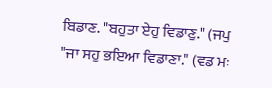ਬਿਡਾਣ. "ਬਹੁਤਾ ਏਹੁ ਵਿਡਾਣੁ." (ਜਪੁ "ਜਾ ਸਹੁ ਭਇਆ ਵਿਡਾਣਾ." (ਵਡ ਮਃ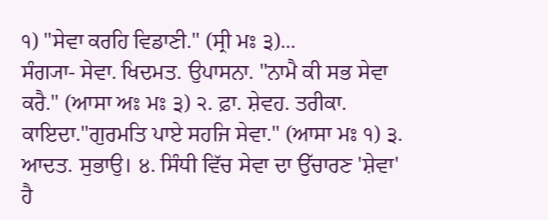੧) "ਸੇਵਾ ਕਰਹਿ ਵਿਡਾਣੀ." (ਸ੍ਰੀ ਮਃ ੩)...
ਸੰਗ੍ਯਾ- ਸੇਵਾ. ਖਿਦਮਤ. ਉਪਾਸਨਾ. "ਨਾਮੈ ਕੀ ਸਭ ਸੇਵਾ ਕਰੈ." (ਆਸਾ ਅਃ ਮਃ ੩) ੨. ਫ਼ਾ. ਸ਼ੇਵਹ. ਤਰੀਕਾ. ਕਾਇਦਾ."ਗੁਰਮਤਿ ਪਾਏ ਸਹਜਿ ਸੇਵਾ." (ਆਸਾ ਮਃ ੧) ੩. ਆਦਤ. ਸੁਭਾਉ। ੪. ਸਿੰਧੀ ਵਿੱਚ ਸੇਵਾ ਦਾ ਉੱਚਾਰਣ 'ਸ਼ੇਵਾ' ਹੈ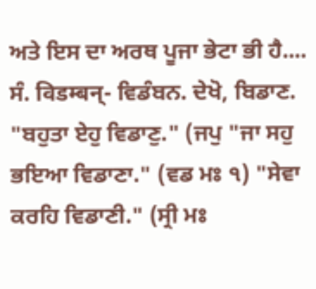ਅਤੇ ਇਸ ਦਾ ਅਰਥ ਪੂਜਾ ਭੇਟਾ ਭੀ ਹੈ....
ਸੰ. विडम्बन्- ਵਿਡੰਬਨ. ਦੇਖੋ, ਬਿਡਾਣ. "ਬਹੁਤਾ ਏਹੁ ਵਿਡਾਣੁ." (ਜਪੁ "ਜਾ ਸਹੁ ਭਇਆ ਵਿਡਾਣਾ." (ਵਡ ਮਃ ੧) "ਸੇਵਾ ਕਰਹਿ ਵਿਡਾਣੀ." (ਸ੍ਰੀ ਮਃ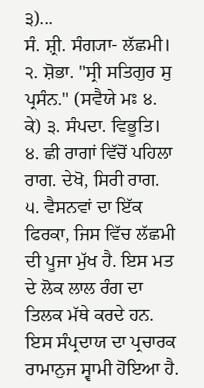੩)...
ਸੰ. ਸ਼੍ਰੀ. ਸੰਗ੍ਯਾ- ਲੱਛਮੀ। ੨. ਸ਼ੋਭਾ. "ਸ੍ਰੀ ਸਤਿਗੁਰ ਸੁ ਪ੍ਰਸੰਨ." (ਸਵੈਯੇ ਮਃ ੪. ਕੇ) ੩. ਸੰਪਦਾ. ਵਿਭੂਤਿ। ੪. ਛੀ ਰਾਗਾਂ ਵਿੱਚੋਂ ਪਹਿਲਾ ਰਾਗ. ਦੇਖੋ, ਸਿਰੀ ਰਾਗ. ੫. ਵੈਸਨਵਾਂ ਦਾ ਇੱਕ ਫਿਰਕਾ, ਜਿਸ ਵਿੱਚ ਲੱਛਮੀ ਦੀ ਪੂਜਾ ਮੁੱਖ ਹੈ. ਇਸ ਮਤ ਦੇ ਲੋਕ ਲਾਲ ਰੰਗ ਦਾ ਤਿਲਕ ਮੱਥੇ ਕਰਦੇ ਹਨ. ਇਸ ਸੰਪ੍ਰਦਾਯ ਦਾ ਪ੍ਰਚਾਰਕ ਰਾਮਾਨੁਜ ਸ੍ਵਾਮੀ ਹੋਇਆ ਹੈ.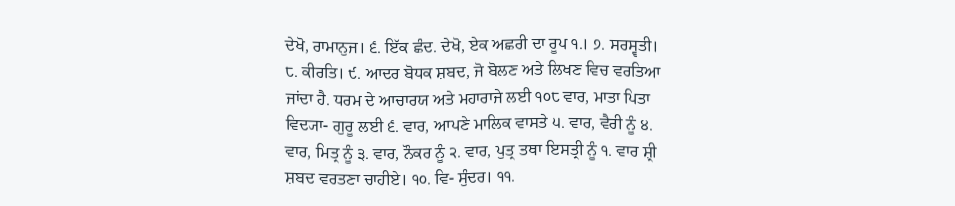ਦੇਖੋ, ਰਾਮਾਨੁਜ। ੬. ਇੱਕ ਛੰਦ. ਦੇਖੋ, ਏਕ ਅਛਰੀ ਦਾ ਰੂਪ ੧.। ੭. ਸਰਸ੍ਵਤੀ। ੮. ਕੀਰਤਿ। ੯. ਆਦਰ ਬੋਧਕ ਸ਼ਬਦ, ਜੋ ਬੋਲਣ ਅਤੇ ਲਿਖਣ ਵਿਚ ਵਰਤਿਆ ਜਾਂਦਾ ਹੈ. ਧਰਮ ਦੇ ਆਚਾਰਯ ਅਤੇ ਮਹਾਰਾਜੇ ਲਈ ੧੦੮ ਵਾਰ, ਮਾਤਾ ਪਿਤਾ ਵਿਦ੍ਯਾ- ਗੁਰੂ ਲਈ ੬. ਵਾਰ, ਆਪਣੇ ਮਾਲਿਕ ਵਾਸਤੇ ੫. ਵਾਰ, ਵੈਰੀ ਨੂੰ ੪. ਵਾਰ, ਮਿਤ੍ਰ ਨੂੰ ੩. ਵਾਰ, ਨੌਕਰ ਨੂੰ ੨. ਵਾਰ, ਪੁਤ੍ਰ ਤਥਾ ਇਸਤ੍ਰੀ ਨੂੰ ੧. ਵਾਰ ਸ਼੍ਰੀ ਸ਼ਬਦ ਵਰਤਣਾ ਚਾਹੀਏ। ੧੦. ਵਿ- ਸੁੰਦਰ। ੧੧.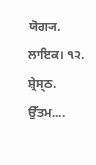ਯੋਗ੍ਯ. ਲਾਇਕ। ੧੨. ਸ਼੍ਰੇਸ੍ਠ. ਉੱਤਮ....